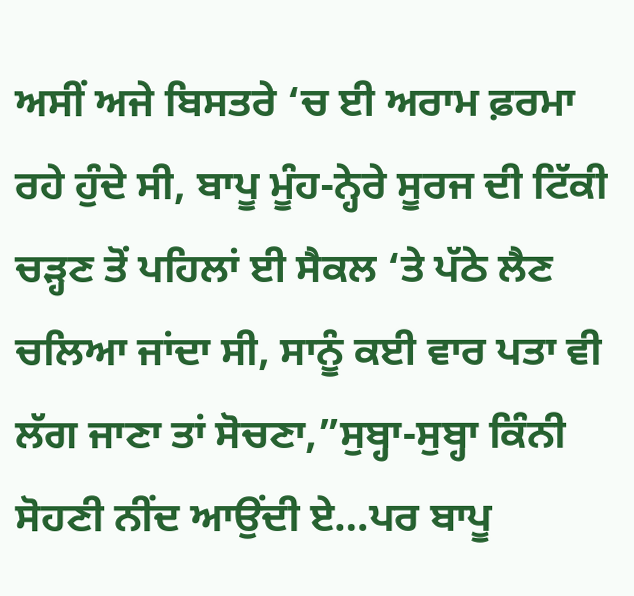ਅਸੀਂ ਅਜੇ ਬਿਸਤਰੇ ‘ਚ ਈ ਅਰਾਮ ਫ਼ਰਮਾ ਰਹੇ ਹੁੰਦੇ ਸੀ, ਬਾਪੂ ਮੂੰਹ-ਨ੍ਹੇਰੇ ਸੂਰਜ ਦੀ ਟਿੱਕੀ ਚੜ੍ਹਣ ਤੋਂ ਪਹਿਲਾਂ ਈ ਸੈਕਲ ‘ਤੇ ਪੱਠੇ ਲੈਣ ਚਲਿਆ ਜਾਂਦਾ ਸੀ, ਸਾਨੂੰ ਕਈ ਵਾਰ ਪਤਾ ਵੀ ਲੱਗ ਜਾਣਾ ਤਾਂ ਸੋਚਣਾ,”ਸੁਬ੍ਹਾ-ਸੁਬ੍ਹਾ ਕਿੰਨੀ ਸੋਹਣੀ ਨੀਂਦ ਆਉਂਦੀ ਏ…ਪਰ ਬਾਪੂ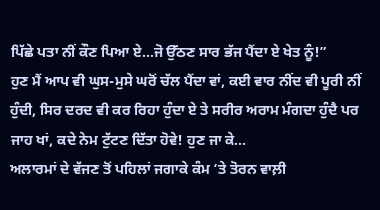ਪਿੱਛੇ ਪਤਾ ਨੀਂ ਕੌਣ ਪਿਆ ਏ…ਜੋ ਉੱਠਣ ਸਾਰ ਭੱਜ ਪੈਂਦਾ ਏ ਖੇਤ ਨੂੰ!”
ਹੁਣ ਮੈਂ ਆਪ ਵੀ ਘੁਸ-ਮੁਸੇ ਘਰੋਂ ਚੱਲ ਪੈਂਦਾ ਵਾਂ, ਕਈ ਵਾਰ ਨੀਂਦ ਵੀ ਪੂਰੀ ਨੀਂ ਹੁੰਦੀ, ਸਿਰ ਦਰਦ ਵੀ ਕਰ ਰਿਹਾ ਹੁੰਦਾ ਏ ਤੇ ਸਰੀਰ ਅਰਾਮ ਮੰਗਦਾ ਹੁੰਦੈ ਪਰ ਜਾਹ ਖਾਂ, ਕਦੇ ਨੇਮ ਟੁੱਟਣ ਦਿੱਤਾ ਹੋਵੇ! ਹੁਣ ਜਾ ਕੇ...
ਅਲਾਰਮਾਂ ਦੇ ਵੱਜਣ ਤੋਂ ਪਹਿਲਾਂ ਜਗਾਕੇ ਕੰਮ ‘ਤੇ ਤੋਰਨ ਵਾਲ਼ੀ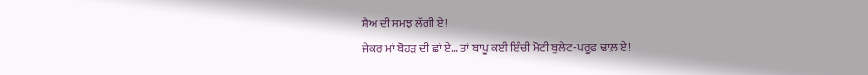ਸ਼ੈਅ ਦੀ ਸਮਝ ਲੱਗੀ ਏ!
ਜੇਕਰ ਮਾਂ ਬੋਹੜ ਦੀ ਛਾਂ ਏ… ਤਾਂ ਬਾਪੂ ਕਈ ਇੰਚੀ ਮੋਟੀ ਬੁਲੇਟ-ਪਰੂਫ਼ ਢਾਲ਼ ਏ!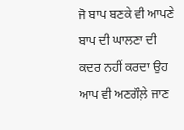ਜੋ ਬਾਪ ਬਣਕੇ ਵੀ ਆਪਣੇ ਬਾਪ ਦੀ ਘਾਲਣਾ ਦੀ ਕਦਰ ਨਹੀਂ ਕਰਦਾ ਉਹ ਆਪ ਵੀ ਅਣਗੌਲ਼ੇ ਜਾਣ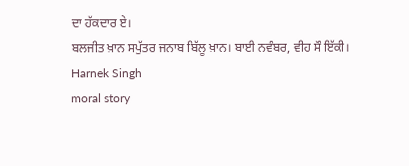ਦਾ ਹੱਕਦਾਰ ਏ।
ਬਲਜੀਤ ਖ਼ਾਨ ਸਪੁੱਤਰ ਜਨਾਬ ਬਿੱਲੂ ਖ਼ਾਨ। ਬਾਈ ਨਵੰਬਰ, ਵੀਹ ਸੌ ਇੱਕੀ।
Harnek Singh
moral story